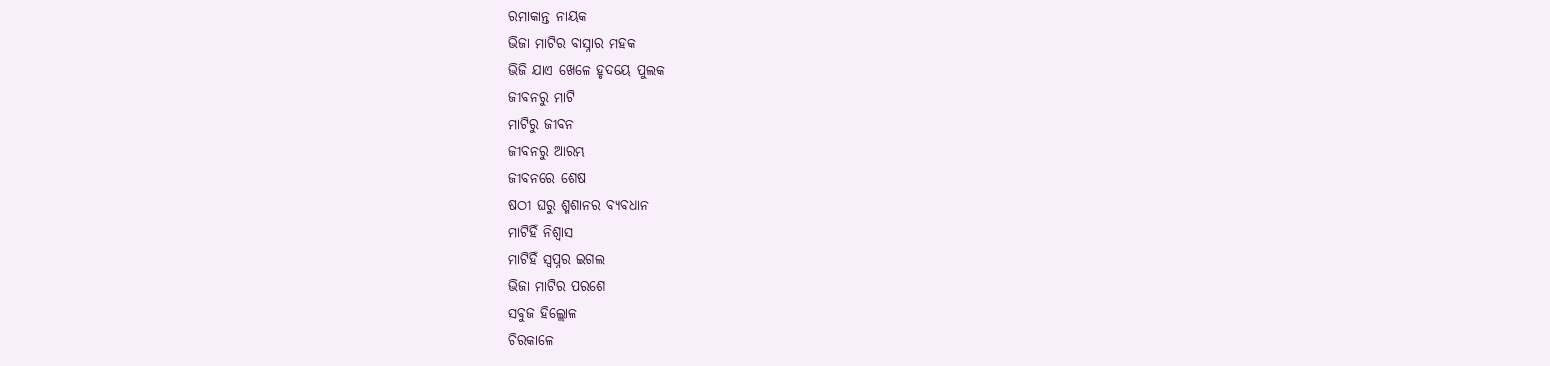ରମାକାନ୍ତ ନାୟକ
ଭିଜା ମାଟିର ବାସ୍ନାର ମହକ
ଭିଜି ଯାଏ ଖେଳେ ହୃଦୟେ ପୁଲକ
ଜୀବନରୁ ମାଟି
ମାଟିରୁ ଜୀବନ
ଜୀବନରୁ ଆରମ୍ଭ
ଜୀବନରେ ଶେଷ
ଷଠୀ ଘରୁ ଶ୍ମଶାନର ବ୍ୟବଧାନ
ମାଟିହିଁ ନିଶ୍ୱାସ
ମାଟିହିଁ ସ୍ବପ୍ନର ଇଗଲ
ଭିଜା ମାଟିର ପରଶେ
ସବୁଜ ହିଲ୍ଲୋଳ
ଚିରକାଳେ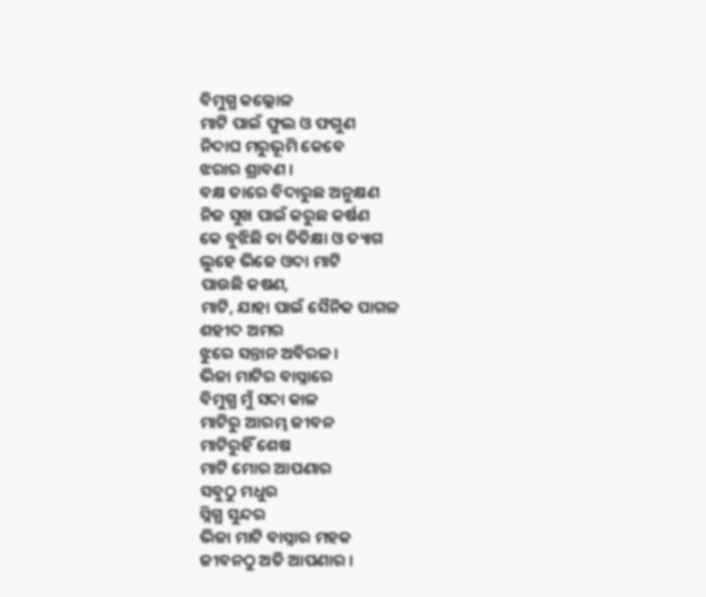ବିମୁଗ୍ଧ କଲ୍ଲୋଳ
ମାଟି ପାଇଁ ଫୁଲ ଓ ଫଗୁଣ
ନିଦାଘ ମରୁଭୂମି କେବେ
ଝରାର ଶ୍ରାବଣ ।
ବକ୍ଷ ତାରେ ବିଦାରୁଛ ଅନୁକ୍ଷଣ
ନିଜ ସୁଖ ପାଇଁ କରୁଛ କର୍ଷଣ
କେ ବୁଝିଛି ତା ତିତିକ୍ଷା ଓ ତ୍ୟାଗ
ଲୁହେ ଭିଜେ ଓଦା ମାଟି
ପାଉଛି କଷଣ,
ମାଟି, ଯାହା ପାଇଁ ସୈନିକ ପାଗଳ
ଶହୀଦ ଅମର
ଝୁରେ ସନ୍ତାନ ଅବିରଳ।
ଭିଜା ମାଟିର ବାସ୍ନାରେ
ବିମୁଗ୍ଧ ମୁଁ ସଦା କାଳ
ମାଟିରୁ ଆରମ୍ଭ ଜୀବନ
ମାଟିରୁହିଁ ଶେଷ
ମାଟି ମୋର ଆପଣାର
ସବୁଠୁ ମଧୁର
ସ୍ନିଗ୍ଧ ସୁନ୍ଦର
ଭିଜା ମାଟି ବାସ୍ନାର ମହକ
ଜୀବନଠୁ ଅତି ଆପଣାର ।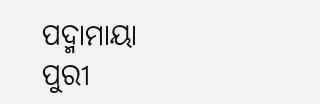ପଦ୍ମାମାୟା ପୁରୀ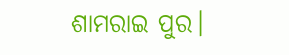ଶାମରାଇ ପୁର।